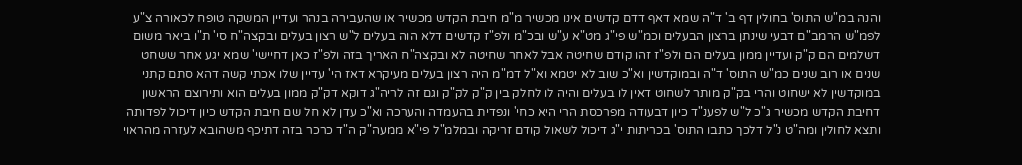והנה במ"ש התוס' בחולין דף ב' ד"ה שמא דאף דדם קדשים אינו מכשיר מ"מ חיבת הקדש מכשיר או שהעבירה בנהר ועדיין המשקה טופח לכאורה צ"ע לפמ"ש הרמב"ם דבעי שינתן ברצון הבעלים וכמ"ש פי"ג מט"א ע"ש ובכ"מ ולפ"ז קדשים דלא הוה בעלים ל"ש רצון בעלים ובקצה"ח סי' ת"ו ביאר משום דשלמים הם ק"ק ועדיין ממון בעלים הם ולפ"ז זהו קודם שחיטה אבל לאחר שחיטה לא ובקצה"ח האריך בזה ולפ"ז כאן דחיישי' שמא יגע אחר ששחט שנים או רוב שנים כמ"ש התוס' ד"ה ובמוקדשין וא"כ שוב לא יטמא וא"ל דמ"מ היה רצון בעלים מעיקרא דאז הי' עדיין שלו אכתי קשה דהא סתם קתני במוקדשין לא ישחוט והרי בק"ק מותר לשחוט דאין לו בעלים והיה לו לחלק בין ק"ק לק"ק וגם זה לריה"ג דוקא דק"ק ממון בעלים הוא ותירוצם הראשון דחיבת הקדש מכשיר ג"כ ל"ש לפענ"ד כיון דבעודה מפרכסת הרי היא כחי' ונפדית בהעמדה והערכה וא"כ עדן לא חל שם חיבת הקדש כיון דיכול לפדותה ותצא לחולין ומה"ט נ"ל דלכך כתבו התוס' בכריתות י"ג דיכול לשאול קודם זריקה ובמלמ"ל פי"א ממעה"ק ה"ד כרכר בזה דתיכף משהובא לעזרה מהראוי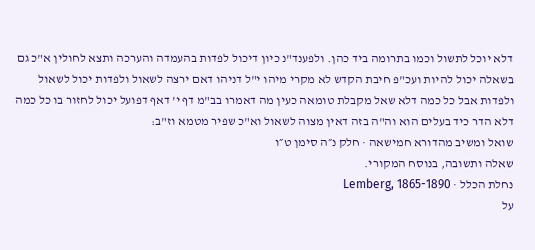דלא יוכל לתשול וכמו בתרומה ביד כהן. ולפענד"נ כיון דיכול לפדות בהעמדה והערכה ותצא לחולין א"כ גם בשאלה יכול להיות ועכ"פ חיבת הקדש לא מקרי מיהו י"ל דניהו דאם ירצה לשאול ולפדות יכול לשאול ולפדות אבל כל כמה דלא שאל מקבלת טומאה כעין מה דאמרו בב"מ דף י' דאף דפועל יכול לחזור בו כל כמה דלא הדר כיד בעלים הוא וה"ה בזה דאין מצוה לשאול וא"כ שפיר מטמא וז"ב:
שואל ומשיב מהדורא חמישאה · חלק נ״ה סימן ט״ו
שאלה ותשובה, בנוסח המקורי.
נחלת הכלל · Lemberg, 1865-1890
על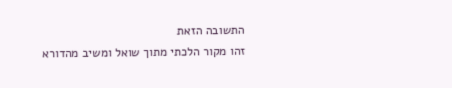התשובה הזאת
זהו מקור הלכתי מתוך שואל ומשיב מהדורא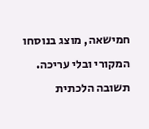חמישאה, מוצג בנוסחו המקורי ובלי עריכה. תשובה הלכתית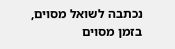נכתבה לשואל מסוים, בזמן מסוים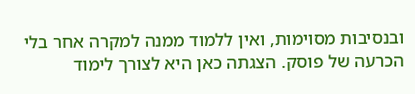ובנסיבות מסוימות, ואין ללמוד ממנה למקרה אחר בלי הכרעה של פוסק. הצגתה כאן היא לצורך לימוד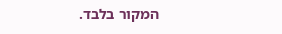המקור בלבד.